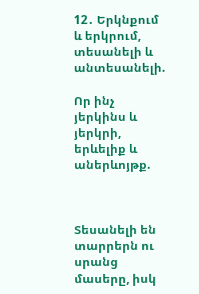12․ Երկնքում և երկրում, տեսանելի և անտեսանելի.

Որ ինչ յերկինս և յերկրի, երևելիք և աներևոյթք.



Տեսանելի են տարրերն ու սրանց մասերը, իսկ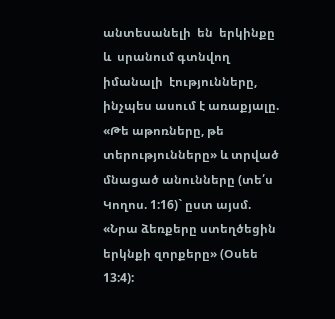անտեսանելի  են  երկինքը  և  սրանում գտնվող  իմանալի  էությունները,  ինչպես ասում է առաքյալը. «Թե աթոռները, թե տերությունները» և տրված մնացած անունները (տե՛ս Կողոս. 1:16)` ըստ այսմ. «Նրա ձեռքերը ստեղծեցին երկնքի զորքերը» (Օսեե 13:4):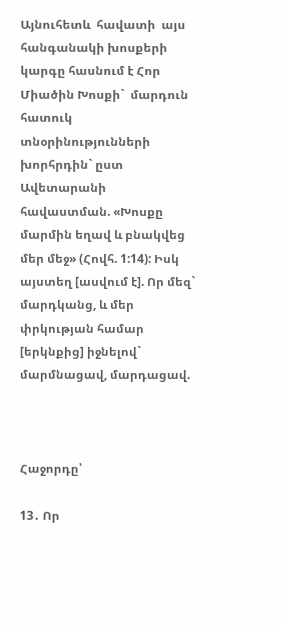Այնուհետև  հավատի  այս  հանգանակի խոսքերի կարգը հասնում է Հոր Միածին Խոսքի`  մարդուն  հատուկ  տնօրինությունների խորհրդին` ըստ Ավետարանի հավաստման. «Խոսքը մարմին եղավ և բնակվեց մեր մեջ» (Հովհ. 1:14): Իսկ այստեղ [ասվում է]. Որ մեզ` մարդկանց, և մեր փրկության համար [երկնքից] իջնելով` մարմնացավ, մարդացավ.



Հաջորդը՝

13․ Որ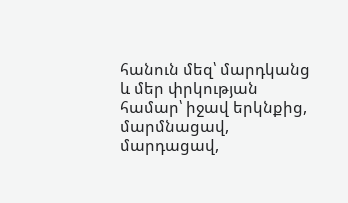հանուն մեզ՝ մարդկանց և մեր փրկության համար՝ իջավ երկնքից, մարմնացավ, մարդացավ,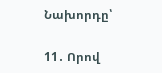Նախորդը՝

11․ Որով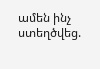ամեն ինչ ստեղծվեց.